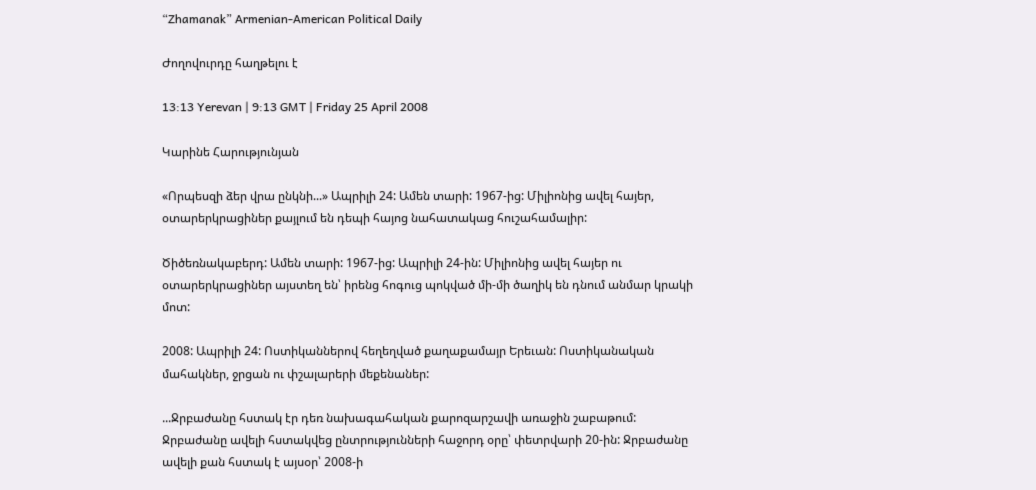“Zhamanak” Armenian-American Political Daily

Ժողովուրդը հաղթելու է

13:13 Yerevan | 9:13 GMT | Friday 25 April 2008

Կարինե Հարությունյան

«Որպեսզի ձեր վրա ընկնի...» Ապրիլի 24: Ամեն տարի: 1967-ից: Միլիոնից ավել հայեր, օտարերկրացիներ քայլում են դեպի հայոց նահատակաց հուշահամալիր:

Ծիծեռնակաբերդ: Ամեն տարի: 1967-ից: Ապրիլի 24-ին: Միլիոնից ավել հայեր ու օտարերկրացիներ այստեղ են՝ իրենց հոգուց պոկված մի-մի ծաղիկ են դնում անմար կրակի մոտ:

2008: Ապրիլի 24: Ոստիկաններով հեղեղված քաղաքամայր Երեւան: Ոստիկանական մահակներ, ջրցան ու փշալարերի մեքենաներ:

...Ջրբաժանը հստակ էր դեռ նախագահական քարոզարշավի առաջին շաբաթում: Ջրբաժանը ավելի հստակվեց ընտրությունների հաջորդ օրը՝ փետրվարի 20-ին: Ջրբաժանը ավելի քան հստակ է այսօր՝ 2008-ի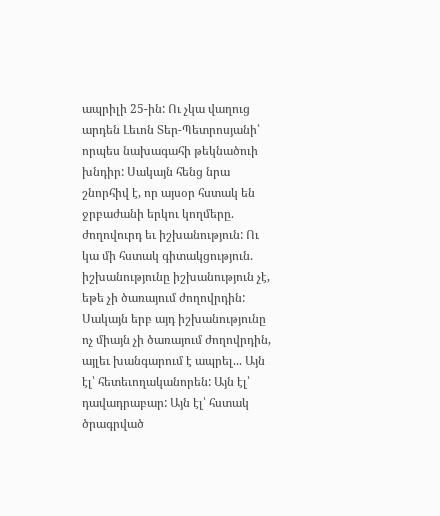ապրիլի 25-ին: Ու չկա վաղուց արդեն Լեւոն Տեր-Պետրոսյանի՝ որպես նախագահի թեկնածուի խնդիր: Սակայն հենց նրա շնորհիվ է, որ այսօր հստակ են ջրբաժանի երկու կողմերը. ժողովուրդ եւ իշխանություն: Ու կա մի հստակ գիտակցություն. իշխանությունը իշխանություն չէ, եթե չի ծառայում ժողովրդին: Սակայն երբ այդ իշխանությունը ոչ միայն չի ծառայում ժողովրդին, այլեւ խանգարում է ապրել... Այն էլ՝ հետեւողականորեն: Այն էլ՝ դավադրաբար: Այն էլ՝ հստակ ծրագրված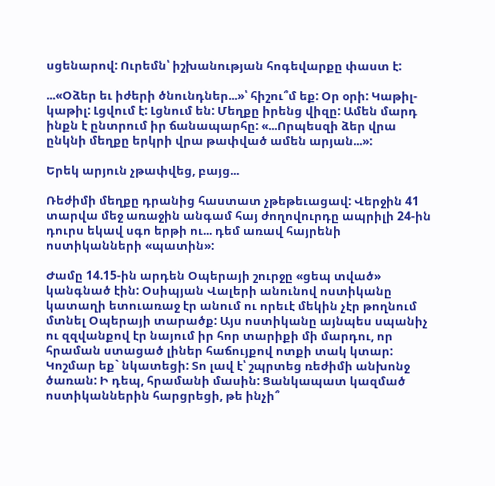սցենարով: Ուրեմն՝ իշխանության հոգեվարքը փաստ է:

...«Օձեր եւ իժերի ծնունդներ...»՝ հիշու՞մ եք: Օր օրի: Կաթիլ-կաթիլ: Լցվում է: Լցնում են: Մեղքը իրենց վիզը: Ամեն մարդ ինքն է ընտրում իր ճանապարհը: «...Որպեսզի ձեր վրա ընկնի մեղքը երկրի վրա թափված ամեն արյան...»:

Երեկ արյուն չթափվեց, բայց...

Ռեժիմի մեղքը դրանից հաստատ չթեթեւացավ: Վերջին 41 տարվա մեջ առաջին անգամ հայ ժողովուրդը ապրիլի 24-ին դուրս եկավ սգո երթի ու... դեմ առավ հայրենի ոստիկանների «պատին»:

Ժամը 14.15-ին արդեն Օպերայի շուրջը «ցեպ տված» կանգնած էին: Օսիպյան Վալերի անունով ոստիկանը կատաղի ետուառաջ էր անում ու որեւէ մեկին չէր թողնում մտնել Օպերայի տարածք: Այս ոստիկանը այնպես սպանիչ ու զզվանքով էր նայում իր հոր տարիքի մի մարդու, որ հրաման ստացած լիներ հաճույքով ոտքի տակ կտար: Կոշմար եք` նկատեցի: Տո լավ է՝ շպրտեց ռեժիմի անխոնջ ծառան: Ի դեպ, հրամանի մասին: Ցանկապատ կազմած ոստիկաններին հարցրեցի, թե ինչի՞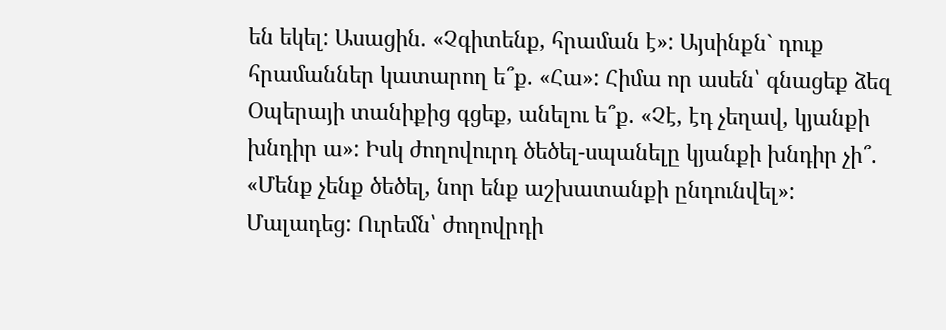են եկել: Ասացին. «Չգիտենք, հրաման է»: Այսինքն` դուք հրամաններ կատարող ե՞ք. «Հա»: Հիմա որ ասեն՝ գնացեք ձեզ Օպերայի տանիքից գցեք, անելու ե՞ք. «Չէ, էդ չեղավ, կյանքի խնդիր ա»: Իսկ ժողովուրդ ծեծել-սպանելը կյանքի խնդիր չի՞. «Մենք չենք ծեծել, նոր ենք աշխատանքի ընդունվել»: Մալադեց: Ուրեմն՝ ժողովրդի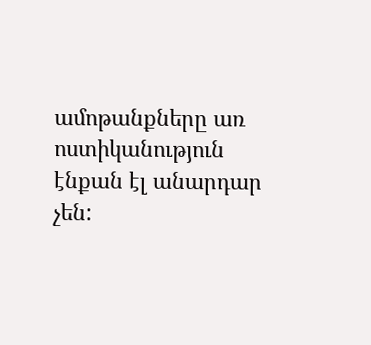ամոթանքները առ ոստիկանություն էնքան էլ անարդար չեն: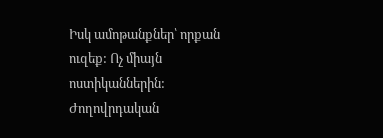Իսկ ամոթանքներ՝ որքան ուզեք: Ոչ միայն ոստիկաններին: Ժողովրդական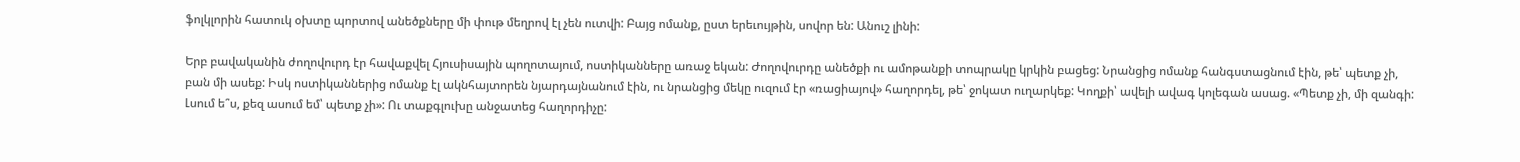ֆոլկլորին հատուկ օխտը պորտով անեծքները մի փութ մեղրով էլ չեն ուտվի: Բայց ոմանք, ըստ երեւույթին, սովոր են: Անուշ լինի:

Երբ բավականին ժողովուրդ էր հավաքվել Հյուսիսային պողոտայում, ոստիկանները առաջ եկան: Ժողովուրդը անեծքի ու ամոթանքի տոպրակը կրկին բացեց: Նրանցից ոմանք հանգստացնում էին, թե՝ պետք չի, բան մի ասեք: Իսկ ոստիկաններից ոմանք էլ ակնհայտորեն նյարդայնանում էին, ու նրանցից մեկը ուզում էր «ռացիայով» հաղորդել, թե՝ ջոկատ ուղարկեք: Կողքի՝ ավելի ավագ կոլեգան ասաց. «Պետք չի, մի զանգի: Լսում ե՞ս, քեզ ասում եմ՝ պետք չի»: Ու տաքգլուխը անջատեց հաղորդիչը: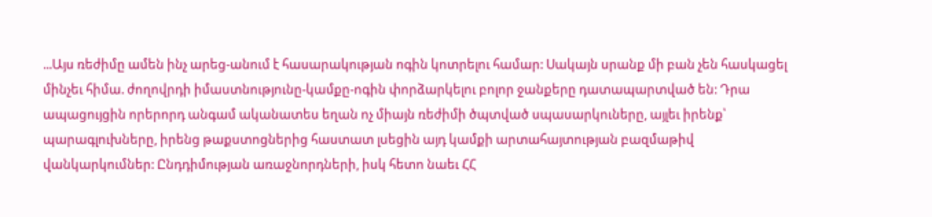...Այս ռեժիմը ամեն ինչ արեց-անում է հասարակության ոգին կոտրելու համար: Սակայն սրանք մի բան չեն հասկացել մինչեւ հիմա. ժողովրդի իմաստնությունը-կամքը-ոգին փորձարկելու բոլոր ջանքերը դատապարտված են: Դրա ապացույցին որերորդ անգամ ականատես եղան ոչ միայն ռեժիմի ծպտված սպասարկուները, այլեւ իրենք՝ պարագլուխները, իրենց թաքստոցներից հաստատ լսեցին այդ կամքի արտահայտության բազմաթիվ վանկարկումներ: Ընդդիմության առաջնորդների, իսկ հետո նաեւ ՀՀ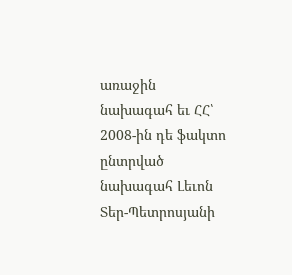առաջին նախագահ եւ ՀՀ՝ 2008-ին դե ֆակտո ընտրված նախագահ Լեւոն Տեր-Պետրոսյանի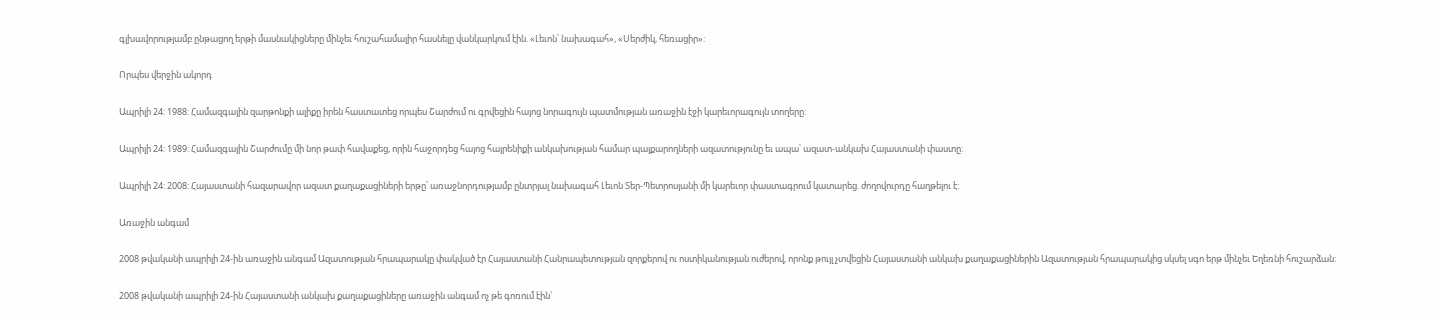գլխավորությամբ ընթացող երթի մասնակիցները մինչեւ հուշահամալիր հասնելը վանկարկում էին. «Լեւոն՝ նախագահ», «Սերժիկ, հեռացիր»:

Որպես վերջին ակորդ

Ապրիլի 24: 1988: Համազգային զարթոնքի ալիքը իրեն հաստատեց որպես Շարժում ու գրվեցին հայոց նորագույն պատմության առաջին էջի կարեւորագույն տողերը:

Ապրիլի 24: 1989: Համազգային Շարժումը մի նոր թափ հավաքեց, որին հաջորդեց հայոց հայրենիքի անկախության համար պայքարողների ազատությունը եւ ապա՝ ազատ-անկախ Հայաստանի փաստը:

Ապրիլի 24: 2008: Հայաստանի հազարավոր ազատ քաղաքացիների երթը՝ առաջնորդությամբ ընտրյալ նախագահ Լեւոն Տեր-Պետրոսյանի մի կարեւոր փաստագրում կատարեց. ժողովուրդը հաղթելու է:

Առաջին անգամ

2008 թվականի ապրիլի 24-ին առաջին անգամ Ազատության հրապարակը փակված էր Հայաստանի Հանրապետության զորքերով ու ոստիկանության ուժերով, որոնք թույլ չտվեցին Հայաստանի անկախ քաղաքացիներին Ազատության հրապարակից սկսել սգո երթ մինչեւ Եղեռնի հուշարձան:

2008 թվականի ապրիլի 24-ին Հայաստանի անկախ քաղաքացիները առաջին անգամ ոչ թե գոռում էին`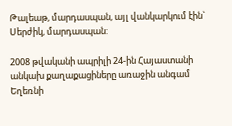Թալեաթ, մարդասպան, այլ վանկարկում էին` Սերժիկ, մարդասպան:

2008 թվականի ապրիլի 24-ին Հայաստանի անկախ քաղաքացիները առաջին անգամ Եղեռնի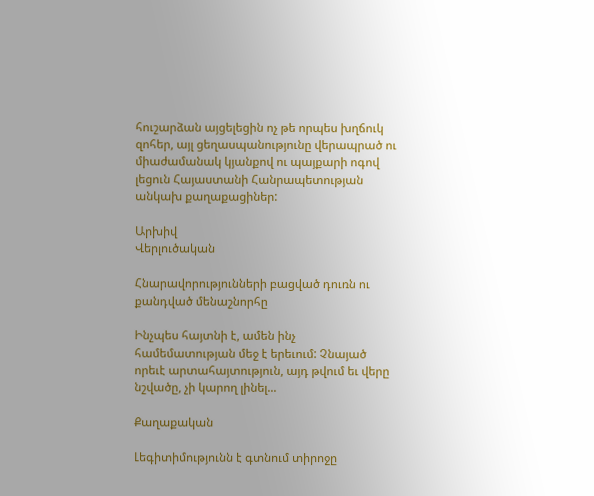հուշարձան այցելեցին ոչ թե որպես խղճուկ զոհեր, այլ ցեղասպանությունը վերապրած ու միաժամանակ կյանքով ու պայքարի ոգով լեցուն Հայաստանի Հանրապետության անկախ քաղաքացիներ:

Արխիվ
Վերլուծական

Հնարավորությունների բացված դուռն ու քանդված մենաշնորհը

Ինչպես հայտնի է, ամեն ինչ համեմատության մեջ է երեւում: Չնայած որեւէ արտահայտություն, այդ թվում եւ վերը նշվածը, չի կարող լինել...

Քաղաքական

Լեգիտիմությունն է գտնում տիրոջը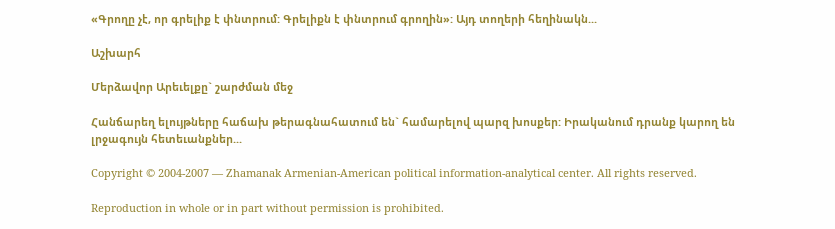«Գրողը չէ, որ գրելիք է փնտրում: Գրելիքն է փնտրում գրողին»: Այդ տողերի հեղինակն...

Աշխարհ

Մերձավոր Արեւելքը` շարժման մեջ

Հանճարեղ ելույթները հաճախ թերագնահատում են` համարելով պարզ խոսքեր: Իրականում դրանք կարող են լրջագույն հետեւանքներ...

Copyright © 2004-2007 — Zhamanak Armenian-American political information-analytical center. All rights reserved.

Reproduction in whole or in part without permission is prohibited.